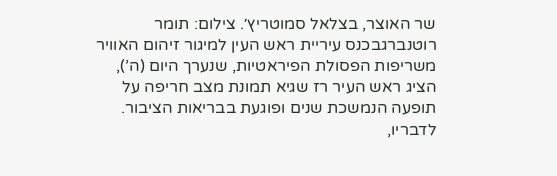שר האוצר, בצלאל סמוטריץ׳. צילום: תומר רוטנברגבכנס עיריית ראש העין למיגור זיהום האוויר משריפות הפסולת הפיראטיות, שנערך היום (ה’), הציג ראש העיר רז שגיא תמונת מצב חריפה על תופעה הנמשכת שנים ופוגעת בבריאות הציבור. לדבריו,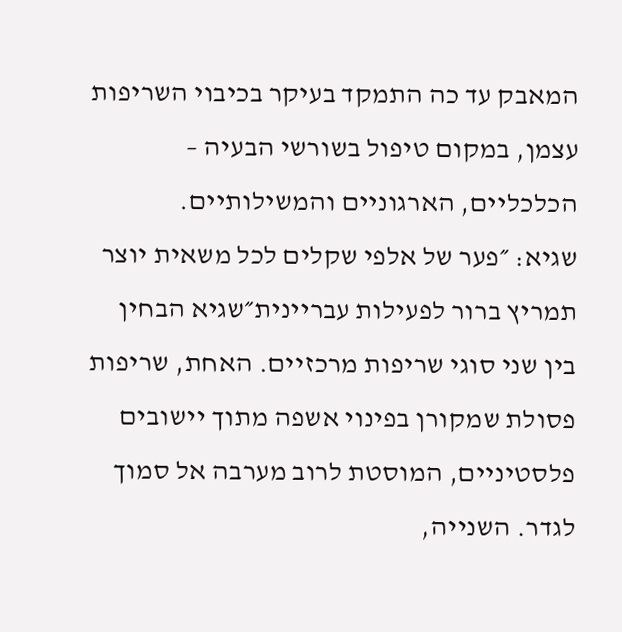המאבק עד כה התמקד בעיקר בכיבוי השריפות עצמן, במקום טיפול בשורשי הבעיה – הכלכליים, הארגוניים והמשילותיים.
שגיא: ״פער של אלפי שקלים לכל משאית יוצר תמריץ ברור לפעילות עבריינית״שגיא הבחין בין שני סוגי שריפות מרכזיים. האחת, שריפות פסולת שמקורן בפינוי אשפה מתוך יישובים פלסטיניים, המוסטת לרוב מערבה אל סמוך לגדר. השנייה,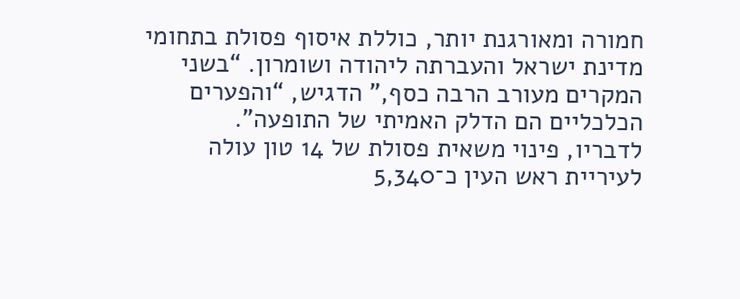חמורה ומאורגנת יותר, כוללת איסוף פסולת בתחומי מדינת ישראל והעברתה ליהודה ושומרון. “בשני המקרים מעורב הרבה כסף,” הדגיש, “והפערים הכלכליים הם הדלק האמיתי של התופעה”.
לדבריו, פינוי משאית פסולת של 14 טון עולה לעיריית ראש העין כ־5,340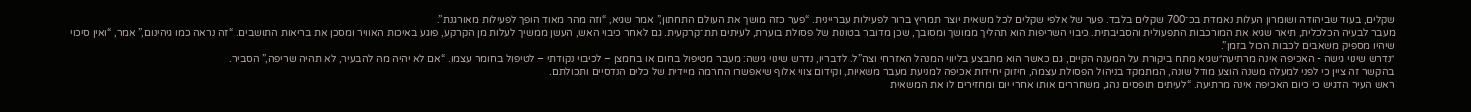שקלים, בעוד שביהודה ושומרון העלות נאמדת בכ־700 שקלים בלבד. פער של אלפי שקלים לכל משאית יוצר תמריץ ברור לפעילות עבריינית. “פער כזה מושך את העולם התחתון,” אמר שגיא, “וזה מהר מאוד הופך לפעילות מאורגנת”.
מעבר לבעיה הכלכלית, תיאר שגיא את המורכבות התפעולית והסביבתית. כיבוי השריפות הוא תהליך ממושך ומסובך, שכן מדובר בטונות של פסולת בוערת, לעיתים תת־קרקעית. גם לאחר כיבוי האש, העשן ממשיך לעלות מן הקרקע, פוגע באיכות האוויר ומסכן את בריאות התושבים. “זה נראה כמו גיהינום,” אמר, “ואין סיכוי שיהיו מספיק משאבים לכבות הכול בזמן”.
״נדרש שינוי גישה - האכיפה אינה מרתיעה״שגיא מתח ביקורת על המענה הקיים, גם כאשר הוא מתבצע בליווי המנהל האזרחי וצה”ל. לדבריו, נדרש שינוי גישה: מעבר מטיפול בחום או בחמצן – לכיבוי נקודתי – לטיפול בחומר עצמו. “אם לא יהיה מה להבעיר, לא תהיה שריפה,” הסביר.
בהקשר זה ציין כי לפני למעלה משנה הוצע מודל שונה, המתמקד בניהול הפסולת עצמה, חיזוק יחידות אכיפה למניעת מעבר משאיות, וקידום צווי אלוף שיאפשרו החרמה מיידית של כלים הנדסיים ותכולתם.
ראש העיר הדגיש כי כיום האכיפה אינה מרתיעה. “לעיתים תופסים נהג, משחררים אותו אחרי יום ומחזירים לו את המשאית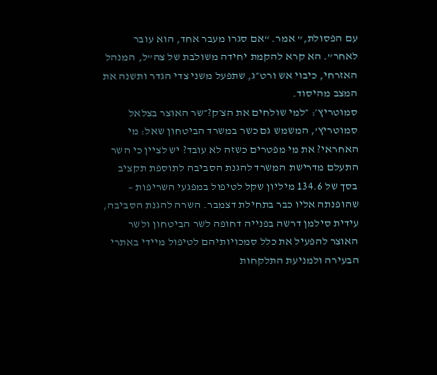עם הפסולת,” אמר. “אם סגרו מעבר אחד, הוא עובר לאחר”. הא קרא להקמת יחידה משולבת של צה”ל, המנהל האזרחי, כיבוי אש ורט״ג, שתפעל משני צדי הגדר ותשנה את המצב מהיסוד.
סמוטריץ׳: ״למי שולחים את הצ׳ק?״שר האוצר בצלאל סמוטריץ’, המשמש גם כשר במשרד הביטחון שאל: מי האחראי? את מי מפטרים כשזה לא עובד? יש לציין כי השר התעלם מדרישת המשרד להגנת הסביבה לתוספת תקציב בסך של 134.6 מיליון שקל לטיפול במפגעי השריפות – שהופנתה אליו כבר בתחילת דצמבר. השרה להגנת הסביבה, עידית סילמן דרשה בפנייה דחופה לשר הביטחון ולשר האוצר להפעיל את כלל סמכויותיהם לטיפול מיידי באתרי הבעירה ולמניעת התלקחות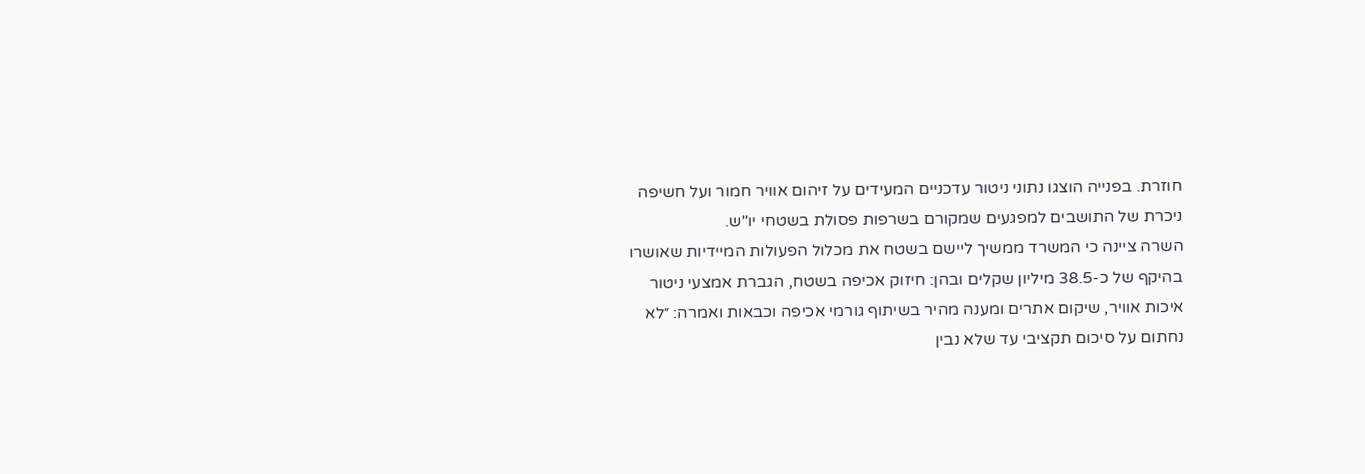חוזרת. בפנייה הוצגו נתוני ניטור עדכניים המעידים על זיהום אוויר חמור ועל חשיפה ניכרת של התושבים למפגעים שמקורם בשרפות פסולת בשטחי יו"ש.
השרה ציינה כי המשרד ממשיך ליישם בשטח את מכלול הפעולות המיידיות שאושרו בהיקף של כ-38.5 מיליון שקלים ובהן: חיזוק אכיפה בשטח, הגברת אמצעי ניטור איכות אוויר, שיקום אתרים ומענה מהיר בשיתוף גורמי אכיפה וכבאות ואמרה: ״לא נחתום על סיכום תקציבי עד שלא נבין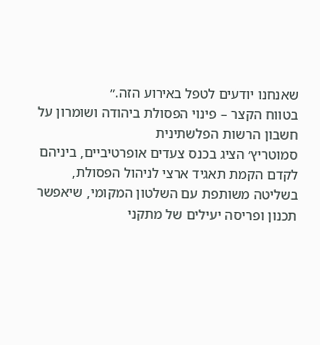שאנחנו יודעים לטפל באירוע הזה.״
בטווח הקצר – פינוי הפסולת ביהודה ושומרון על חשבון הרשות הפלשתינית
סמוטריץ׳ הציג בכנס צעדים אופרטיביים, ביניהם לקדם הקמת תאגיד ארצי לניהול הפסולת, בשליטה משותפת עם השלטון המקומי, שיאפשר תכנון ופריסה יעילים של מתקני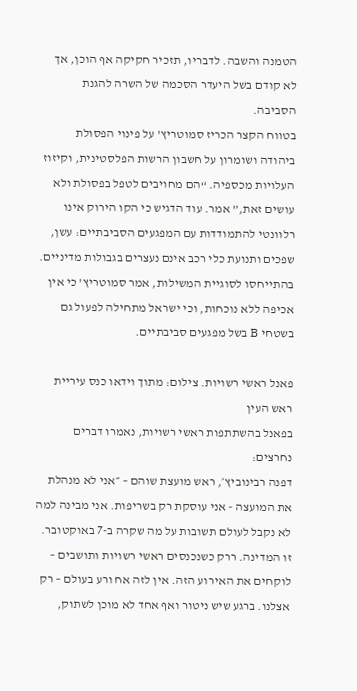הטמנה והשבה. לדבריו, תזכיר חקיקה אף הוכן, אך לא קודם בשל היעדר הסכמה של השרה להגנת הסביבה.
בטווח הקצר הכריז סמוטריץ’ על פינוי הפסולת ביהודה ושומרון על חשבון הרשות הפלסטינית, וקיזוז העלויות מכספיה. “הם מחויבים לטפל בפסולת ולא עושים זאת,” אמר. עוד הדגיש כי הקו הירוק אינו רלוונטי להתמודדות עם המפגעים הסביבתיים: עשן, שפכים ותנועת כלי רכב אינם נעצרים בגבולות מדיניים.
בהתייחסו לסוגיית המשילות, אמר סמוטריץ’ כי אין אכיפה ללא נוכחות, וכי ישראל מתחילה לפעול גם בשטחי B בשל מפגעים סביבתיים.

פאנל ראשי רשויות. צילום: מתוך וידאו כנס עיריית ראש העין
בפאנל בהשתתפות ראשי רשויות, נאמרו דברים נחרצים:
דפנה רבינוביץ׳, ראש מועצת שוהם – ״אני לא מנהלת את המועצה - אני עוסקת רק בשריפות. אני מבינה למה לא נקבל לעולם תשובות על מה שקרה ב-7 באוקטובר. זו המדינה. ררק כשנכנסים ראשי רשויות ותושבים – לוקחים את האירוע הזה. אין לזה אח ורע בעולם – רק אצלנו. ברגע שיש ניטור ואף אחד לא מוכן לשתוק,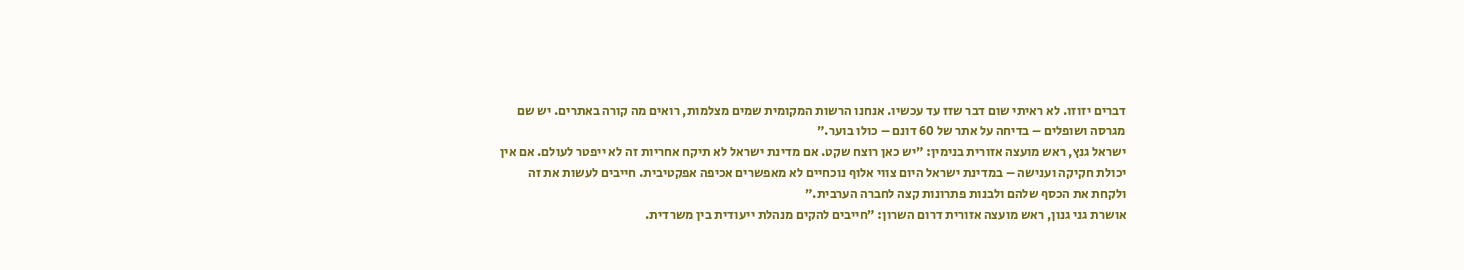דברים יזוזו. לא ראיתי שום דבר שזז עד עכשיו. אנחנו הרשות המקומית שמים מצלמות, רואים מה קורה באתרים. יש שם מגרסה ושופלים – בדיחה על אתר של 60 דונם – כולו בוער.״
ישראל גנץ, ראש מועצה אזורית בנימין: ״יש כאן רוצח שקט. אם מדינת ישראל לא תיקח אחריות זה לא ייפטר לעולם. אם אין יכולת חקיקה וענישה – במדינת ישראל היום צווי אלוף נוכחיים לא מאפשרים אכיפה אפקטיבית. חייבים לעשות את זה ולקחת את הכסף שלהם ולבנות פתרונות קצה לחברה הערבית.״
אושרת גני גנון, ראש מועצה אזורית דרום השרון: ״חייבים להקים מנהלת ייעודית בין משרדית.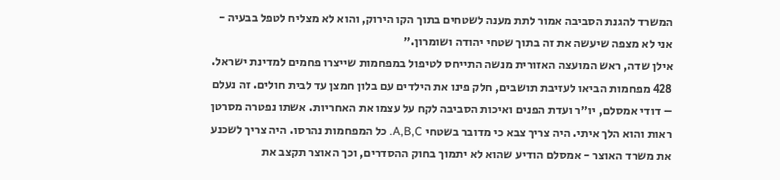המשרד להגנת הסביבה אמור לתת מענה לשטחים בתוך הקו הירוק, והוא לא מצליח לטפל בבעיה - אני לא מצפה שיעשה את זה בתוך שטחי יהודה ושומרון.״
אילן שדה, ראש המועצה האזורית מנשה התייחס לטיפול במפחמות שייצרו פחמים למדינת ישראל. 428 מפחמות הביאו לעזיבת תושבים, חלק פינו את הילדים עם בלון חמצן עד לבית חולים. זה נעלם – דודי אמסלם, יו״ר ועדת הפנים ואיכות הסביבה לקח על עצמו את האחריות. אשתו נפטרה מסרטן ראות והוא הלך איתי. היה צריך צבא כי מדובר בשטחי A,B,C. כל המפחמות נהרסו. היה צריך לשכנע את משרד האוצר - אמסלם הודיע שהוא לא יתמוך בחוק ההסדרים, וכך האוצר תקצב את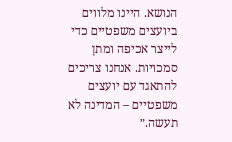הנושא. היינו מלווים ביועצים משפטיים כדי לייצר אכיפה ומתן סמכויות. אנחנו צריכים להתאגד עם יועצים משפטיים – המדינה לא תעשה.״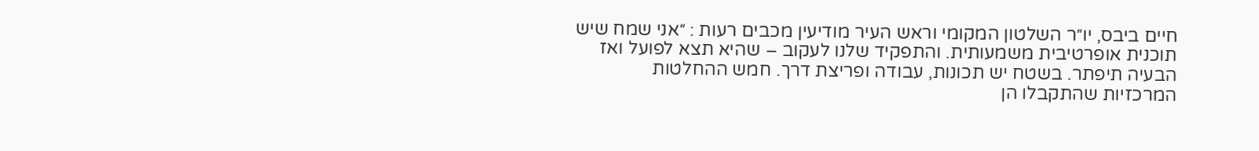חיים ביבס, יו״ר השלטון המקומי וראש העיר מודיעין מכבים רעות : ״אני שמח שיש תוכנית אופרטיבית משמעותית. והתפקיד שלנו לעקוב – שהיא תצא לפועל ואז הבעיה תיפתר. בשטח יש תכונות, עבודה ופריצת דרך. חמש ההחלטות המרכזיות שהתקבלו הן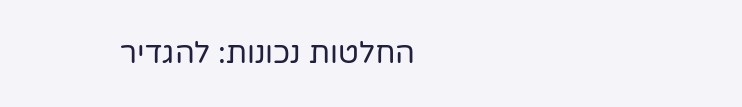החלטות נכונות: להגדיר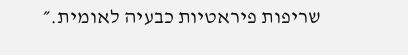שריפות פיראטיות כבעיה לאומית.״